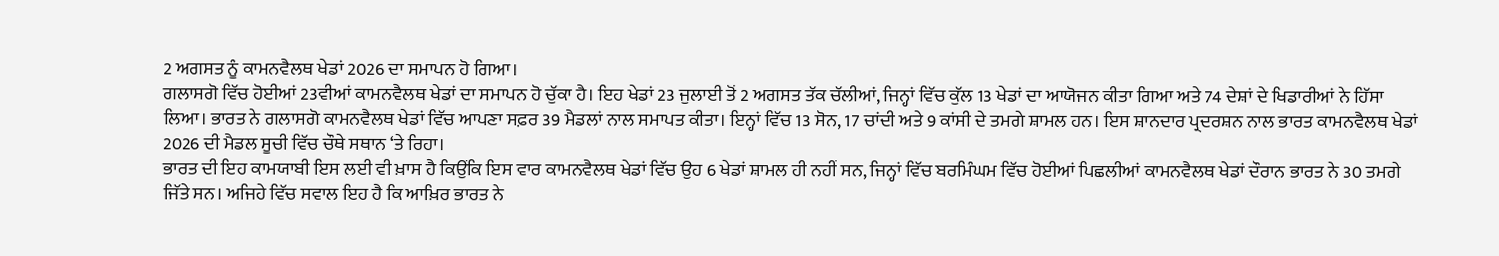2 ਅਗਸਤ ਨੂੰ ਕਾਮਨਵੈਲਥ ਖੇਡਾਂ 2026 ਦਾ ਸਮਾਪਨ ਹੋ ਗਿਆ।
ਗਲਾਸਗੋ ਵਿੱਚ ਹੋਈਆਂ 23ਵੀਆਂ ਕਾਮਨਵੈਲਥ ਖੇਡਾਂ ਦਾ ਸਮਾਪਨ ਹੋ ਚੁੱਕਾ ਹੈ। ਇਹ ਖੇਡਾਂ 23 ਜੁਲਾਈ ਤੋਂ 2 ਅਗਸਤ ਤੱਕ ਚੱਲੀਆਂ, ਜਿਨ੍ਹਾਂ ਵਿੱਚ ਕੁੱਲ 13 ਖੇਡਾਂ ਦਾ ਆਯੋਜਨ ਕੀਤਾ ਗਿਆ ਅਤੇ 74 ਦੇਸ਼ਾਂ ਦੇ ਖਿਡਾਰੀਆਂ ਨੇ ਹਿੱਸਾ ਲਿਆ। ਭਾਰਤ ਨੇ ਗਲਾਸਗੋ ਕਾਮਨਵੈਲਥ ਖੇਡਾਂ ਵਿੱਚ ਆਪਣਾ ਸਫ਼ਰ 39 ਮੈਡਲਾਂ ਨਾਲ ਸਮਾਪਤ ਕੀਤਾ। ਇਨ੍ਹਾਂ ਵਿੱਚ 13 ਸੋਨ, 17 ਚਾਂਦੀ ਅਤੇ 9 ਕਾਂਸੀ ਦੇ ਤਮਗੇ ਸ਼ਾਮਲ ਹਨ। ਇਸ ਸ਼ਾਨਦਾਰ ਪ੍ਰਦਰਸ਼ਨ ਨਾਲ ਭਾਰਤ ਕਾਮਨਵੈਲਥ ਖੇਡਾਂ 2026 ਦੀ ਮੈਡਲ ਸੂਚੀ ਵਿੱਚ ਚੌਥੇ ਸਥਾਨ ‘ਤੇ ਰਿਹਾ।
ਭਾਰਤ ਦੀ ਇਹ ਕਾਮਯਾਬੀ ਇਸ ਲਈ ਵੀ ਖ਼ਾਸ ਹੈ ਕਿਉਂਕਿ ਇਸ ਵਾਰ ਕਾਮਨਵੈਲਥ ਖੇਡਾਂ ਵਿੱਚ ਉਹ 6 ਖੇਡਾਂ ਸ਼ਾਮਲ ਹੀ ਨਹੀਂ ਸਨ, ਜਿਨ੍ਹਾਂ ਵਿੱਚ ਬਰਮਿੰਘਮ ਵਿੱਚ ਹੋਈਆਂ ਪਿਛਲੀਆਂ ਕਾਮਨਵੈਲਥ ਖੇਡਾਂ ਦੌਰਾਨ ਭਾਰਤ ਨੇ 30 ਤਮਗੇ ਜਿੱਤੇ ਸਨ। ਅਜਿਹੇ ਵਿੱਚ ਸਵਾਲ ਇਹ ਹੈ ਕਿ ਆਖ਼ਿਰ ਭਾਰਤ ਨੇ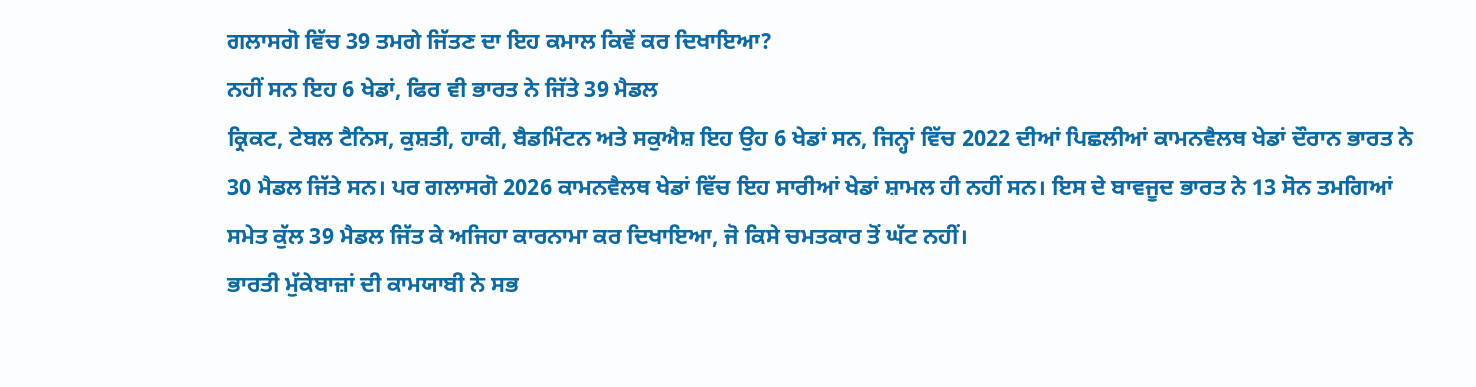ਗਲਾਸਗੋ ਵਿੱਚ 39 ਤਮਗੇ ਜਿੱਤਣ ਦਾ ਇਹ ਕਮਾਲ ਕਿਵੇਂ ਕਰ ਦਿਖਾਇਆ?
ਨਹੀਂ ਸਨ ਇਹ 6 ਖੇਡਾਂ, ਫਿਰ ਵੀ ਭਾਰਤ ਨੇ ਜਿੱਤੇ 39 ਮੈਡਲ
ਕ੍ਰਿਕਟ, ਟੇਬਲ ਟੈਨਿਸ, ਕੁਸ਼ਤੀ, ਹਾਕੀ, ਬੈਡਮਿੰਟਨ ਅਤੇ ਸਕੁਐਸ਼ ਇਹ ਉਹ 6 ਖੇਡਾਂ ਸਨ, ਜਿਨ੍ਹਾਂ ਵਿੱਚ 2022 ਦੀਆਂ ਪਿਛਲੀਆਂ ਕਾਮਨਵੈਲਥ ਖੇਡਾਂ ਦੌਰਾਨ ਭਾਰਤ ਨੇ 30 ਮੈਡਲ ਜਿੱਤੇ ਸਨ। ਪਰ ਗਲਾਸਗੋ 2026 ਕਾਮਨਵੈਲਥ ਖੇਡਾਂ ਵਿੱਚ ਇਹ ਸਾਰੀਆਂ ਖੇਡਾਂ ਸ਼ਾਮਲ ਹੀ ਨਹੀਂ ਸਨ। ਇਸ ਦੇ ਬਾਵਜੂਦ ਭਾਰਤ ਨੇ 13 ਸੋਨ ਤਮਗਿਆਂ ਸਮੇਤ ਕੁੱਲ 39 ਮੈਡਲ ਜਿੱਤ ਕੇ ਅਜਿਹਾ ਕਾਰਨਾਮਾ ਕਰ ਦਿਖਾਇਆ, ਜੋ ਕਿਸੇ ਚਮਤਕਾਰ ਤੋਂ ਘੱਟ ਨਹੀਂ।
ਭਾਰਤੀ ਮੁੱਕੇਬਾਜ਼ਾਂ ਦੀ ਕਾਮਯਾਬੀ ਨੇ ਸਭ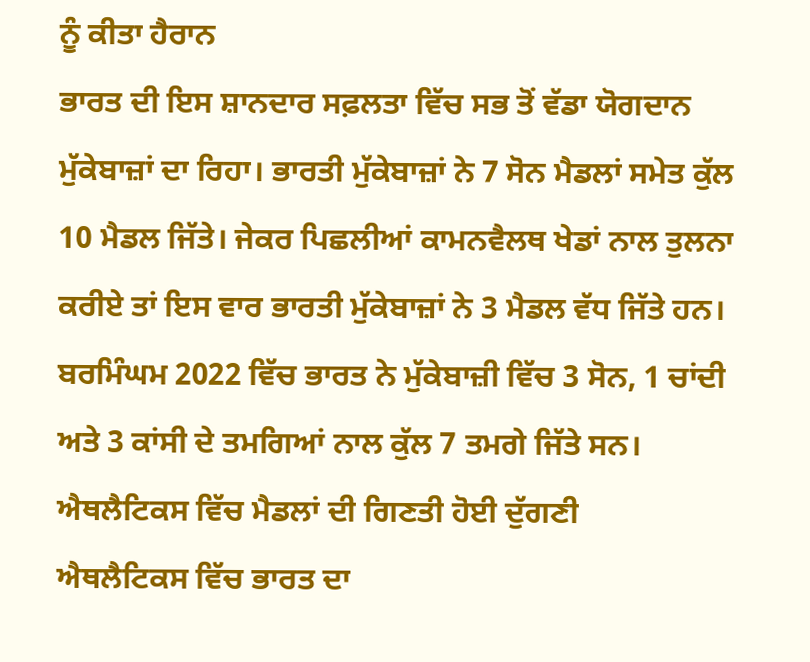ਨੂੰ ਕੀਤਾ ਹੈਰਾਨ
ਭਾਰਤ ਦੀ ਇਸ ਸ਼ਾਨਦਾਰ ਸਫ਼ਲਤਾ ਵਿੱਚ ਸਭ ਤੋਂ ਵੱਡਾ ਯੋਗਦਾਨ ਮੁੱਕੇਬਾਜ਼ਾਂ ਦਾ ਰਿਹਾ। ਭਾਰਤੀ ਮੁੱਕੇਬਾਜ਼ਾਂ ਨੇ 7 ਸੋਨ ਮੈਡਲਾਂ ਸਮੇਤ ਕੁੱਲ 10 ਮੈਡਲ ਜਿੱਤੇ। ਜੇਕਰ ਪਿਛਲੀਆਂ ਕਾਮਨਵੈਲਥ ਖੇਡਾਂ ਨਾਲ ਤੁਲਨਾ ਕਰੀਏ ਤਾਂ ਇਸ ਵਾਰ ਭਾਰਤੀ ਮੁੱਕੇਬਾਜ਼ਾਂ ਨੇ 3 ਮੈਡਲ ਵੱਧ ਜਿੱਤੇ ਹਨ। ਬਰਮਿੰਘਮ 2022 ਵਿੱਚ ਭਾਰਤ ਨੇ ਮੁੱਕੇਬਾਜ਼ੀ ਵਿੱਚ 3 ਸੋਨ, 1 ਚਾਂਦੀ ਅਤੇ 3 ਕਾਂਸੀ ਦੇ ਤਮਗਿਆਂ ਨਾਲ ਕੁੱਲ 7 ਤਮਗੇ ਜਿੱਤੇ ਸਨ।
ਐਥਲੈਟਿਕਸ ਵਿੱਚ ਮੈਡਲਾਂ ਦੀ ਗਿਣਤੀ ਹੋਈ ਦੁੱਗਣੀ
ਐਥਲੈਟਿਕਸ ਵਿੱਚ ਭਾਰਤ ਦਾ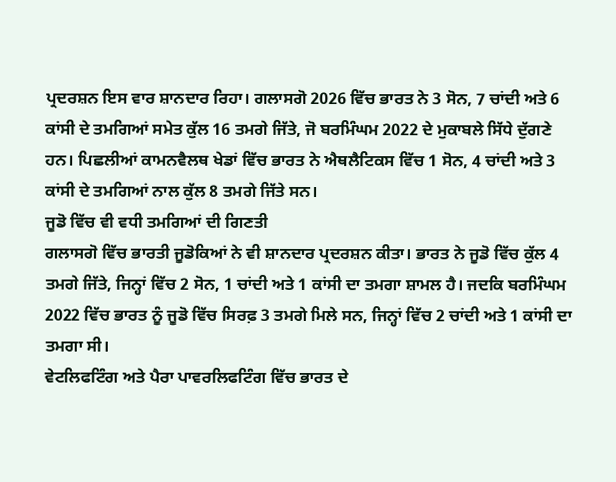ਪ੍ਰਦਰਸ਼ਨ ਇਸ ਵਾਰ ਸ਼ਾਨਦਾਰ ਰਿਹਾ। ਗਲਾਸਗੋ 2026 ਵਿੱਚ ਭਾਰਤ ਨੇ 3 ਸੋਨ, 7 ਚਾਂਦੀ ਅਤੇ 6 ਕਾਂਸੀ ਦੇ ਤਮਗਿਆਂ ਸਮੇਤ ਕੁੱਲ 16 ਤਮਗੇ ਜਿੱਤੇ, ਜੋ ਬਰਮਿੰਘਮ 2022 ਦੇ ਮੁਕਾਬਲੇ ਸਿੱਧੇ ਦੁੱਗਣੇ ਹਨ। ਪਿਛਲੀਆਂ ਕਾਮਨਵੈਲਥ ਖੇਡਾਂ ਵਿੱਚ ਭਾਰਤ ਨੇ ਐਥਲੈਟਿਕਸ ਵਿੱਚ 1 ਸੋਨ, 4 ਚਾਂਦੀ ਅਤੇ 3 ਕਾਂਸੀ ਦੇ ਤਮਗਿਆਂ ਨਾਲ ਕੁੱਲ 8 ਤਮਗੇ ਜਿੱਤੇ ਸਨ।
ਜੂਡੋ ਵਿੱਚ ਵੀ ਵਧੀ ਤਮਗਿਆਂ ਦੀ ਗਿਣਤੀ
ਗਲਾਸਗੋ ਵਿੱਚ ਭਾਰਤੀ ਜੂਡੋਕਿਆਂ ਨੇ ਵੀ ਸ਼ਾਨਦਾਰ ਪ੍ਰਦਰਸ਼ਨ ਕੀਤਾ। ਭਾਰਤ ਨੇ ਜੂਡੋ ਵਿੱਚ ਕੁੱਲ 4 ਤਮਗੇ ਜਿੱਤੇ, ਜਿਨ੍ਹਾਂ ਵਿੱਚ 2 ਸੋਨ, 1 ਚਾਂਦੀ ਅਤੇ 1 ਕਾਂਸੀ ਦਾ ਤਮਗਾ ਸ਼ਾਮਲ ਹੈ। ਜਦਕਿ ਬਰਮਿੰਘਮ 2022 ਵਿੱਚ ਭਾਰਤ ਨੂੰ ਜੂਡੋ ਵਿੱਚ ਸਿਰਫ਼ 3 ਤਮਗੇ ਮਿਲੇ ਸਨ, ਜਿਨ੍ਹਾਂ ਵਿੱਚ 2 ਚਾਂਦੀ ਅਤੇ 1 ਕਾਂਸੀ ਦਾ ਤਮਗਾ ਸੀ।
ਵੇਟਲਿਫਟਿੰਗ ਅਤੇ ਪੈਰਾ ਪਾਵਰਲਿਫਟਿੰਗ ਵਿੱਚ ਭਾਰਤ ਦੇ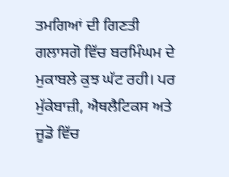ਤਮਗਿਆਂ ਦੀ ਗਿਣਤੀ ਗਲਾਸਗੋ ਵਿੱਚ ਬਰਮਿੰਘਮ ਦੇ ਮੁਕਾਬਲੇ ਕੁਝ ਘੱਟ ਰਹੀ। ਪਰ ਮੁੱਕੇਬਾਜ਼ੀ, ਐਥਲੈਟਿਕਸ ਅਤੇ ਜੂਡੋ ਵਿੱਚ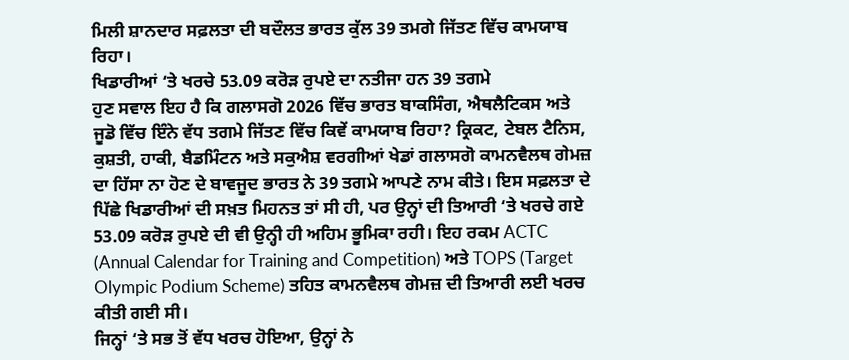ਮਿਲੀ ਸ਼ਾਨਦਾਰ ਸਫ਼ਲਤਾ ਦੀ ਬਦੌਲਤ ਭਾਰਤ ਕੁੱਲ 39 ਤਮਗੇ ਜਿੱਤਣ ਵਿੱਚ ਕਾਮਯਾਬ ਰਿਹਾ।
ਖਿਡਾਰੀਆਂ ‘ਤੇ ਖਰਚੇ 53.09 ਕਰੋੜ ਰੁਪਏ ਦਾ ਨਤੀਜਾ ਹਨ 39 ਤਗਮੇ
ਹੁਣ ਸਵਾਲ ਇਹ ਹੈ ਕਿ ਗਲਾਸਗੋ 2026 ਵਿੱਚ ਭਾਰਤ ਬਾਕਸਿੰਗ, ਐਥਲੈਟਿਕਸ ਅਤੇ ਜੂਡੋ ਵਿੱਚ ਇੰਨੇ ਵੱਧ ਤਗਮੇ ਜਿੱਤਣ ਵਿੱਚ ਕਿਵੇਂ ਕਾਮਯਾਬ ਰਿਹਾ? ਕ੍ਰਿਕਟ, ਟੇਬਲ ਟੈਨਿਸ, ਕੁਸ਼ਤੀ, ਹਾਕੀ, ਬੈਡਮਿੰਟਨ ਅਤੇ ਸਕੁਐਸ਼ ਵਰਗੀਆਂ ਖੇਡਾਂ ਗਲਾਸਗੋ ਕਾਮਨਵੈਲਥ ਗੇਮਜ਼ ਦਾ ਹਿੱਸਾ ਨਾ ਹੋਣ ਦੇ ਬਾਵਜੂਦ ਭਾਰਤ ਨੇ 39 ਤਗਮੇ ਆਪਣੇ ਨਾਮ ਕੀਤੇ। ਇਸ ਸਫ਼ਲਤਾ ਦੇ ਪਿੱਛੇ ਖਿਡਾਰੀਆਂ ਦੀ ਸਖ਼ਤ ਮਿਹਨਤ ਤਾਂ ਸੀ ਹੀ, ਪਰ ਉਨ੍ਹਾਂ ਦੀ ਤਿਆਰੀ ‘ਤੇ ਖਰਚੇ ਗਏ 53.09 ਕਰੋੜ ਰੁਪਏ ਦੀ ਵੀ ਉਨ੍ਹੀ ਹੀ ਅਹਿਮ ਭੂਮਿਕਾ ਰਹੀ। ਇਹ ਰਕਮ ACTC (Annual Calendar for Training and Competition) ਅਤੇ TOPS (Target Olympic Podium Scheme) ਤਹਿਤ ਕਾਮਨਵੈਲਥ ਗੇਮਜ਼ ਦੀ ਤਿਆਰੀ ਲਈ ਖਰਚ ਕੀਤੀ ਗਈ ਸੀ।
ਜਿਨ੍ਹਾਂ ‘ਤੇ ਸਭ ਤੋਂ ਵੱਧ ਖਰਚ ਹੋਇਆ, ਉਨ੍ਹਾਂ ਨੇ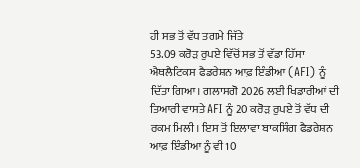ਹੀ ਸਭ ਤੋਂ ਵੱਧ ਤਗਮੇ ਜਿੱਤੇ
53.09 ਕਰੋੜ ਰੁਪਏ ਵਿੱਚੋਂ ਸਭ ਤੋਂ ਵੱਡਾ ਹਿੱਸਾ ਐਥਲੈਟਿਕਸ ਫੈਡਰੇਸ਼ਨ ਆਫ਼ ਇੰਡੀਆ (AFI) ਨੂੰ ਦਿੱਤਾ ਗਿਆ। ਗਲਾਸਗੋ 2026 ਲਈ ਖਿਡਾਰੀਆਂ ਦੀ ਤਿਆਰੀ ਵਾਸਤੇ AFI ਨੂੰ 20 ਕਰੋੜ ਰੁਪਏ ਤੋਂ ਵੱਧ ਦੀ ਰਕਮ ਮਿਲੀ। ਇਸ ਤੋਂ ਇਲਾਵਾ ਬਾਕਸਿੰਗ ਫੈਡਰੇਸ਼ਨ ਆਫ਼ ਇੰਡੀਆ ਨੂੰ ਵੀ 10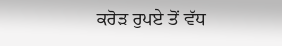ਕਰੋੜ ਰੁਪਏ ਤੋਂ ਵੱਧ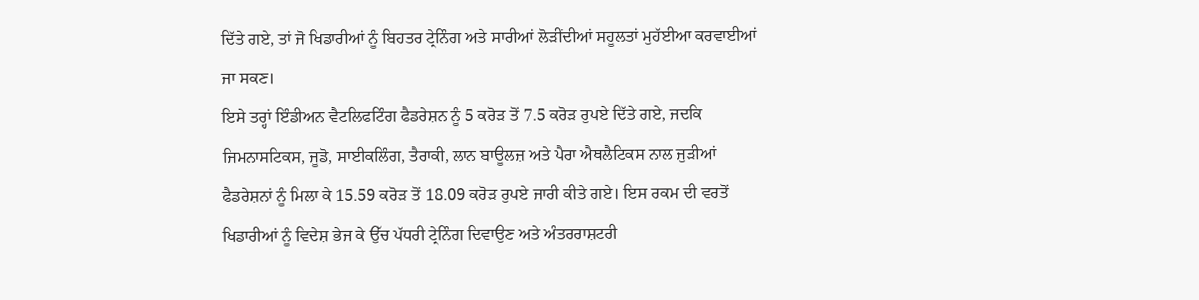ਦਿੱਤੇ ਗਏ, ਤਾਂ ਜੋ ਖਿਡਾਰੀਆਂ ਨੂੰ ਬਿਹਤਰ ਟ੍ਰੇਨਿੰਗ ਅਤੇ ਸਾਰੀਆਂ ਲੋੜੀਂਦੀਆਂ ਸਹੂਲਤਾਂ ਮੁਹੱਈਆ ਕਰਵਾਈਆਂ ਜਾ ਸਕਣ।
ਇਸੇ ਤਰ੍ਹਾਂ ਇੰਡੀਅਨ ਵੈਟਲਿਫਟਿੰਗ ਫੈਡਰੇਸ਼ਨ ਨੂੰ 5 ਕਰੋੜ ਤੋਂ 7.5 ਕਰੋੜ ਰੁਪਏ ਦਿੱਤੇ ਗਏ, ਜਦਕਿ ਜਿਮਨਾਸਟਿਕਸ, ਜੂਡੋ, ਸਾਈਕਲਿੰਗ, ਤੈਰਾਕੀ, ਲਾਨ ਬਾਊਲਜ਼ ਅਤੇ ਪੈਰਾ ਐਥਲੈਟਿਕਸ ਨਾਲ ਜੁੜੀਆਂ ਫੈਡਰੇਸ਼ਨਾਂ ਨੂੰ ਮਿਲਾ ਕੇ 15.59 ਕਰੋੜ ਤੋਂ 18.09 ਕਰੋੜ ਰੁਪਏ ਜਾਰੀ ਕੀਤੇ ਗਏ। ਇਸ ਰਕਮ ਦੀ ਵਰਤੋਂ ਖਿਡਾਰੀਆਂ ਨੂੰ ਵਿਦੇਸ਼ ਭੇਜ ਕੇ ਉੱਚ ਪੱਧਰੀ ਟ੍ਰੇਨਿੰਗ ਦਿਵਾਉਣ ਅਤੇ ਅੰਤਰਰਾਸ਼ਟਰੀ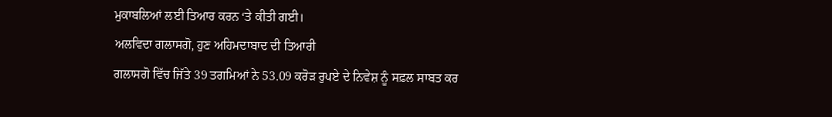ਮੁਕਾਬਲਿਆਂ ਲਈ ਤਿਆਰ ਕਰਨ ‘ਤੇ ਕੀਤੀ ਗਈ।
ਅਲਵਿਦਾ ਗਲਾਸਗੋ, ਹੁਣ ਅਹਿਮਦਾਬਾਦ ਦੀ ਤਿਆਰੀ
ਗਲਾਸਗੋ ਵਿੱਚ ਜਿੱਤੇ 39 ਤਗਮਿਆਂ ਨੇ 53.09 ਕਰੋੜ ਰੁਪਏ ਦੇ ਨਿਵੇਸ਼ ਨੂੰ ਸਫ਼ਲ ਸਾਬਤ ਕਰ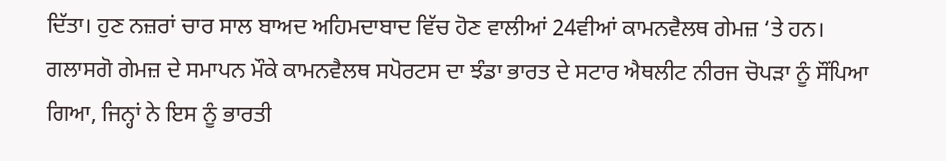ਦਿੱਤਾ। ਹੁਣ ਨਜ਼ਰਾਂ ਚਾਰ ਸਾਲ ਬਾਅਦ ਅਹਿਮਦਾਬਾਦ ਵਿੱਚ ਹੋਣ ਵਾਲੀਆਂ 24ਵੀਆਂ ਕਾਮਨਵੈਲਥ ਗੇਮਜ਼ ‘ਤੇ ਹਨ। ਗਲਾਸਗੋ ਗੇਮਜ਼ ਦੇ ਸਮਾਪਨ ਮੌਕੇ ਕਾਮਨਵੈਲਥ ਸਪੋਰਟਸ ਦਾ ਝੰਡਾ ਭਾਰਤ ਦੇ ਸਟਾਰ ਐਥਲੀਟ ਨੀਰਜ ਚੋਪੜਾ ਨੂੰ ਸੌਂਪਿਆ ਗਿਆ, ਜਿਨ੍ਹਾਂ ਨੇ ਇਸ ਨੂੰ ਭਾਰਤੀ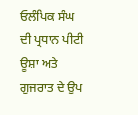ਓਲੰਪਿਕ ਸੰਘ ਦੀ ਪ੍ਰਧਾਨ ਪੀਟੀ ਊਸ਼ਾ ਅਤੇ ਗੁਜਰਾਤ ਦੇ ਉਪ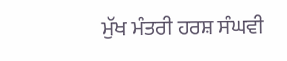ਮੁੱਖ ਮੰਤਰੀ ਹਰਸ਼ ਸੰਘਵੀ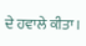ਦੇ ਹਵਾਲੇ ਕੀਤਾ।